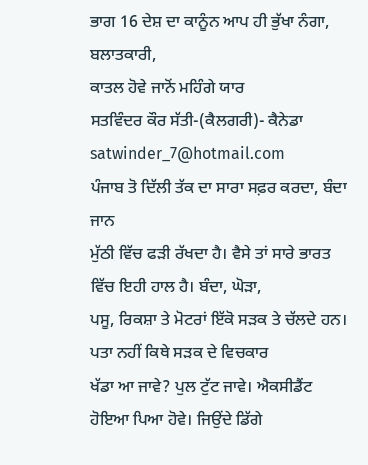ਭਾਗ 16 ਦੇਸ਼ ਦਾ ਕਾਨੂੰਨ ਆਪ ਹੀ ਭੁੱਖਾ ਨੰਗਾ, ਬਲਾਤਕਾਰੀ,
ਕਾਤਲ ਹੋਵੇ ਜਾਨੋਂ ਮਹਿੰਗੇ ਯਾਰ
ਸਤਵਿੰਦਰ ਕੌਰ ਸੱਤੀ-(ਕੈਲਗਰੀ)- ਕੈਨੇਡਾ satwinder_7@hotmail.com
ਪੰਜਾਬ ਤੋ ਦਿੱਲੀ ਤੱਕ ਦਾ ਸਾਰਾ ਸਫ਼ਰ ਕਰਦਾ, ਬੰਦਾ ਜਾਨ
ਮੁੱਠੀ ਵਿੱਚ ਫੜੀ ਰੱਖਦਾ ਹੈ। ਵੈਸੇ ਤਾਂ ਸਾਰੇ ਭਾਰਤ ਵਿੱਚ ਇਹੀ ਹਾਲ ਹੈ। ਬੰਦਾ, ਘੋੜਾ,
ਪਸੂ, ਰਿਕਸ਼ਾ ਤੇ ਮੋਟਰਾਂ ਇੱਕੋ ਸੜਕ ਤੇ ਚੱਲਦੇ ਹਨ। ਪਤਾ ਨਹੀਂ ਕਿਥੇ ਸੜਕ ਦੇ ਵਿਚਕਾਰ
ਖੱਡਾ ਆ ਜਾਵੇ? ਪੁਲ ਟੁੱਟ ਜਾਵੇ। ਐਕਸੀਡੈਂਟ ਹੋਇਆ ਪਿਆ ਹੋਵੇ। ਜਿਉਂਦੇ ਡਿੱਗੇ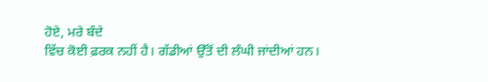ਹੋਏ, ਮਰੇ ਬੰਦੇ
ਵਿੱਚ ਕੋਈ ਫ਼ਰਕ ਨਹੀਂ ਹੈ। ਗੱਡੀਆਂ ਉੱਤੋਂ ਦੀ ਲੰਘੀ ਜਾਂਦੀਆਂ ਹਨ।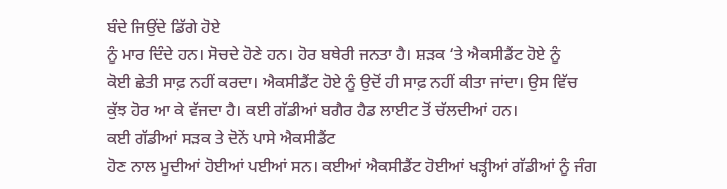ਬੰਦੇ ਜਿਉਂਦੇ ਡਿੱਗੇ ਹੋਏ
ਨੂੰ ਮਾਰ ਦਿੰਦੇ ਹਨ। ਸੋਚਦੇ ਹੋਣੇ ਹਨ। ਹੋਰ ਬਥੇਰੀ ਜਨਤਾ ਹੈ। ਸ਼ੜਕ ‘ਤੇ ਐਕਸੀਡੈਂਟ ਹੋਏ ਨੂੰ
ਕੋਈ ਛੇਤੀ ਸਾਫ਼ ਨਹੀਂ ਕਰਦਾ। ਐਕਸੀਡੈਂਟ ਹੋਏ ਨੂੰ ਉਦੋਂ ਹੀ ਸਾਫ਼ ਨਹੀਂ ਕੀਤਾ ਜਾਂਦਾ। ਉਸ ਵਿੱਚ
ਕੁੱਝ ਹੋਰ ਆ ਕੇ ਵੱਜਦਾ ਹੈ। ਕਈ ਗੱਡੀਆਂ ਬਗੈਰ ਹੈਡ ਲਾਈਟ ਤੋਂ ਚੱਲਦੀਆਂ ਹਨ।
ਕਈ ਗੱਡੀਆਂ ਸੜਕ ਤੇ ਦੋਨੇਂ ਪਾਸੇ ਐਕਸੀਡੈਂਟ
ਹੋਣ ਨਾਲ ਮੂਦੀਆਂ ਹੋਈਆਂ ਪਈਆਂ ਸਨ। ਕਈਆਂ ਐਕਸੀਡੈਂਟ ਹੋਈਆਂ ਖੜ੍ਹੀਆਂ ਗੱਡੀਆਂ ਨੂੰ ਜੰਗ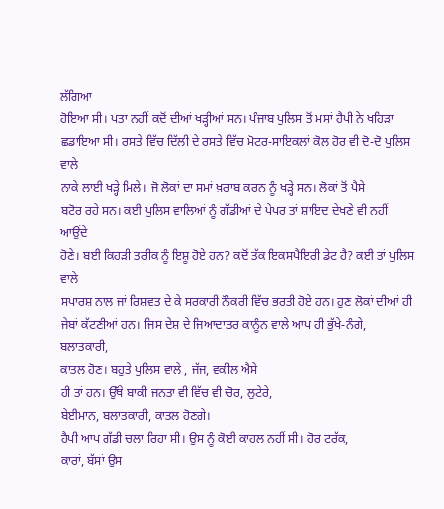ਲੱਗਿਆ
ਹੋਇਆ ਸੀ। ਪਤਾ ਨਹੀਂ ਕਦੋਂ ਦੀਆਂ ਖੜ੍ਹੀਆਂ ਸਨ। ਪੰਜਾਬ ਪੁਲਿਸ ਤੋਂ ਮਸਾਂ ਹੈਪੀ ਨੇ ਖਹਿੜਾ
ਛਡਾਇਆ ਸੀ। ਰਸਤੇ ਵਿੱਚ ਦਿੱਲੀ ਦੇ ਰਸਤੇ ਵਿੱਚ ਮੋਟਰ-ਸਾਇਕਲਾਂ ਕੋਲ ਹੋਰ ਵੀ ਦੋ-ਦੋ ਪੁਲਿਸ ਵਾਲੇ
ਨਾਕੇ ਲਾਈ ਖੜ੍ਹੇ ਮਿਲੇ। ਜੋ ਲੋਕਾਂ ਦਾ ਸਮਾਂ ਖ਼ਰਾਬ ਕਰਨ ਨੂੰ ਖੜ੍ਹੇ ਸਨ। ਲੋਕਾਂ ਤੋਂ ਪੈਸੇ
ਬਟੋਰ ਰਹੇ ਸਨ। ਕਈ ਪੁਲਿਸ ਵਾਲਿਆਂ ਨੂੰ ਗੱਡੀਆਂ ਦੇ ਪੇਪਰ ਤਾਂ ਸ਼ਾਇਦ ਦੇਖਣੇ ਵੀ ਨਹੀਂ ਆਉਂਦੇ
ਹੋਣੇ। ਬਈ ਕਿਹੜੀ ਤਰੀਕ ਨੂੰ ਇਸ਼ੂ ਹੋਏ ਹਨ? ਕਦੋਂ ਤੱਕ ਇਕਸਪੈਇਰੀ ਡੇਟ ਹੈ? ਕਈ ਤਾਂ ਪੁਲਿਸ ਵਾਲੇ
ਸਪਾਰਸ਼ ਨਾਲ ਜਾਂ ਰਿਸ਼ਵਤ ਦੇ ਕੇ ਸਰਕਾਰੀ ਨੌਕਰੀ ਵਿੱਚ ਭਰਤੀ ਹੋਏ ਹਨ। ਹੁਣ ਲੋਕਾਂ ਦੀਆਂ ਹੀ
ਜੇਬਾਂ ਕੱਟਣੀਆਂ ਹਨ। ਜਿਸ ਦੇਸ਼ ਦੇ ਜਿਆਦਾਤਰ ਕਾਨੂੰਨ ਵਾਲੇ ਆਪ ਹੀ ਭੁੱਖੇ-ਨੰਗੇ, ਬਲਾਤਕਾਰੀ,
ਕਾਤਲ ਹੋਣ। ਬਹੁਤੇ ਪੁਲਿਸ ਵਾਲੇ , ਜੱਜ, ਵਕੀਲ ਐਸੇ
ਹੀ ਤਾਂ ਹਨ। ਉੱਥੇ ਬਾਕੀ ਜਨਤਾ ਵੀ ਵਿੱਚ ਵੀ ਚੋਰ, ਲੁਟੇਰੇ,
ਬੇਈਮਾਨ, ਬਲਾਤਕਾਰੀ, ਕਾਤਲ ਹੋਣਗੇ।
ਹੈਪੀ ਆਪ ਗੱਡੀ ਚਲਾ ਰਿਹਾ ਸੀ। ਉਸ ਨੂੰ ਕੋਈ ਕਾਹਲ ਨਹੀਂ ਸੀ। ਹੋਰ ਟਰੱਕ,
ਕਾਰਾਂ, ਬੱਸਾਂ ਉਸ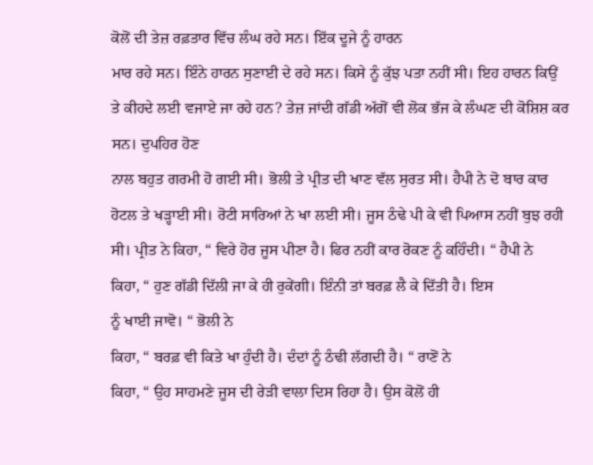ਕੋਲੋਂ ਦੀ ਤੇਜ਼ ਰਫ਼ਤਾਰ ਵਿੱਚ ਲੰਘ ਰਹੇ ਸਨ। ਇੱਕ ਦੂਜੇ ਨੂੰ ਹਾਰਨ
ਮਾਰ ਰਹੇ ਸਨ। ਇੰਨੇ ਹਾਰਨ ਸੁਣਾਈ ਦੇ ਰਹੇ ਸਨ। ਕਿਸੇ ਨੂੰ ਕੁੱਝ ਪਤਾ ਨਹੀਂ ਸੀ। ਇਹ ਹਾਰਨ ਕਿਉਂ
ਤੇ ਕੀਹਦੇ ਲਈ ਵਜਾਏ ਜਾ ਰਹੇ ਹਨ? ਤੇਜ਼ ਜਾਂਦੀ ਗੱਡੀ ਅੱਗੋਂ ਵੀ ਲੋਕ ਭੱਜ ਕੇ ਲੰਘਣ ਦੀ ਕੋਸ਼ਿਸ਼ ਕਰ ਸਨ। ਦੁਪਹਿਰ ਹੋਣ
ਨਾਲ ਬਹੁਤ ਗਰਮੀ ਹੋ ਗਈ ਸੀ। ਭੋਲੀ ਤੇ ਪ੍ਰੀਤ ਦੀ ਖਾਣ ਵੱਲ ਸੁਰਤ ਸੀ। ਹੈਪੀ ਨੇ ਦੋ ਬਾਰ ਕਾਰ
ਹੋਟਲ ਤੇ ਖੜ੍ਹਾਈ ਸੀ। ਰੋਟੀ ਸਾਰਿਆਂ ਨੇ ਖਾ ਲਈ ਸੀ। ਜੂਸ ਠੰਢੇ ਪੀ ਕੇ ਵੀ ਪਿਆਸ ਨਹੀਂ ਬੁਝ ਰਹੀ
ਸੀ। ਪ੍ਰੀਤ ਨੇ ਕਿਹਾ, “ ਵਿਰੇ ਹੋਰ ਜੂਸ ਪੀਣਾ ਹੈ। ਫਿਰ ਨਹੀਂ ਕਾਰ ਰੋਕਣ ਨੂੰ ਕਹਿੰਦੀ। “ ਹੈਪੀ ਨੇ
ਕਿਹਾ, “ ਹੁਣ ਗੱਡੀ ਦਿੱਲੀ ਜਾ ਕੇ ਹੀ ਰੁਕੇਂਗੀ। ਇੰਨੀ ਤਾਂ ਬਰਫ਼ ਲੈ ਕੇ ਦਿੱਤੀ ਹੈ। ਇਸ
ਨੂੰ ਖਾਈ ਜਾਵੋ। “ ਭੋਲੀ ਨੇ
ਕਿਹਾ, “ ਬਰਫ਼ ਵੀ ਕਿਤੇ ਖਾ ਹੁੰਦੀ ਹੈ। ਦੰਦਾਂ ਨੂੰ ਠੰਢੀ ਲੱਗਦੀ ਹੈ। “ ਰਾਣੋਂ ਨੇ
ਕਿਹਾ, “ ਉਹ ਸਾਹਮਣੇ ਜੂਸ ਦੀ ਰੇੜੀ ਵਾਲਾ ਦਿਸ ਰਿਹਾ ਹੈ। ਉਸ ਕੋਲੋਂ ਹੀ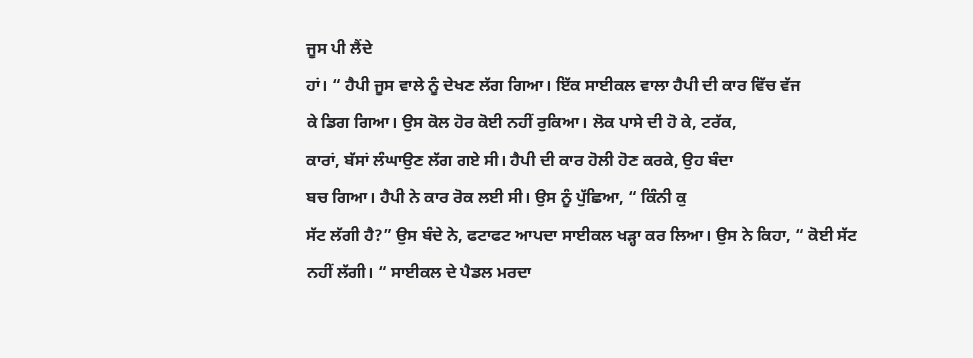ਜੂਸ ਪੀ ਲੈਂਦੇ
ਹਾਂ। “ ਹੈਪੀ ਜੂਸ ਵਾਲੇ ਨੂੰ ਦੇਖਣ ਲੱਗ ਗਿਆ। ਇੱਕ ਸਾਈਕਲ ਵਾਲਾ ਹੈਪੀ ਦੀ ਕਾਰ ਵਿੱਚ ਵੱਜ
ਕੇ ਡਿਗ ਗਿਆ। ਉਸ ਕੋਲ ਹੋਰ ਕੋਈ ਨਹੀਂ ਰੁਕਿਆ। ਲੋਕ ਪਾਸੇ ਦੀ ਹੋ ਕੇ, ਟਰੱਕ,
ਕਾਰਾਂ, ਬੱਸਾਂ ਲੰਘਾਉਣ ਲੱਗ ਗਏ ਸੀ। ਹੈਪੀ ਦੀ ਕਾਰ ਹੋਲੀ ਹੋਣ ਕਰਕੇ, ਉਹ ਬੰਦਾ
ਬਚ ਗਿਆ। ਹੈਪੀ ਨੇ ਕਾਰ ਰੋਕ ਲਈ ਸੀ। ਉਸ ਨੂੰ ਪੁੱਛਿਆ, “ ਕਿੰਨੀ ਕੁ
ਸੱਟ ਲੱਗੀ ਹੈ?” ਉਸ ਬੰਦੇ ਨੇ, ਫਟਾਫਟ ਆਪਦਾ ਸਾਈਕਲ ਖੜ੍ਹਾ ਕਰ ਲਿਆ। ਉਸ ਨੇ ਕਿਹਾ, “ ਕੋਈ ਸੱਟ
ਨਹੀਂ ਲੱਗੀ। “ ਸਾਈਕਲ ਦੇ ਪੈਡਲ ਮਰਦਾ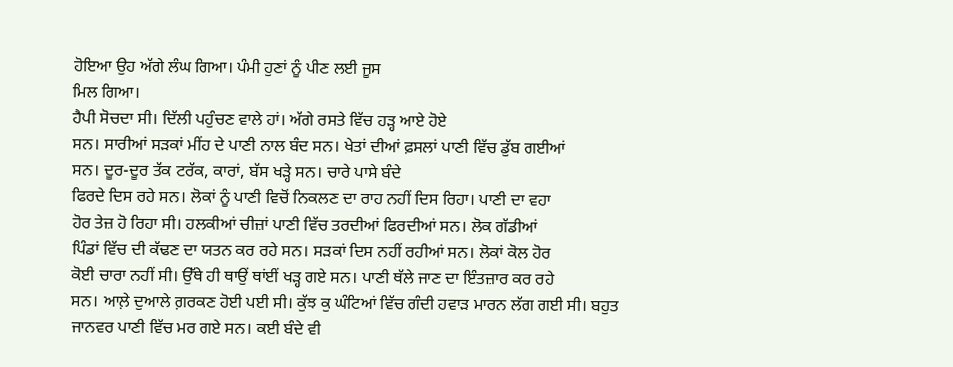ਹੋਇਆ ਉਹ ਅੱਗੇ ਲੰਘ ਗਿਆ। ਪੰਮੀ ਹੁਣਾਂ ਨੂੰ ਪੀਣ ਲਈ ਜੂਸ
ਮਿਲ ਗਿਆ।
ਹੈਪੀ ਸੋਚਦਾ ਸੀ। ਦਿੱਲੀ ਪਹੁੰਚਣ ਵਾਲੇ ਹਾਂ। ਅੱਗੇ ਰਸਤੇ ਵਿੱਚ ਹੜ੍ਹ ਆਏ ਹੋਏ
ਸਨ। ਸਾਰੀਆਂ ਸੜਕਾਂ ਮੀਂਹ ਦੇ ਪਾਣੀ ਨਾਲ ਬੰਦ ਸਨ। ਖੇਤਾਂ ਦੀਆਂ ਫ਼ਸਲਾਂ ਪਾਣੀ ਵਿੱਚ ਡੁੱਬ ਗਈਆਂ
ਸਨ। ਦੂਰ-ਦੂਰ ਤੱਕ ਟਰੱਕ, ਕਾਰਾਂ, ਬੱਸ ਖੜ੍ਹੇ ਸਨ। ਚਾਰੇ ਪਾਸੇ ਬੰਦੇ
ਫਿਰਦੇ ਦਿਸ ਰਹੇ ਸਨ। ਲੋਕਾਂ ਨੂੰ ਪਾਣੀ ਵਿਚੋਂ ਨਿਕਲਣ ਦਾ ਰਾਹ ਨਹੀਂ ਦਿਸ ਰਿਹਾ। ਪਾਣੀ ਦਾ ਵਹਾ
ਹੋਰ ਤੇਜ਼ ਹੋ ਰਿਹਾ ਸੀ। ਹਲਕੀਆਂ ਚੀਜ਼ਾਂ ਪਾਣੀ ਵਿੱਚ ਤਰਦੀਆਂ ਫਿਰਦੀਆਂ ਸਨ। ਲੋਕ ਗੱਡੀਆਂ
ਪਿੰਡਾਂ ਵਿੱਚ ਦੀ ਕੱਢਣ ਦਾ ਯਤਨ ਕਰ ਰਹੇ ਸਨ। ਸੜਕਾਂ ਦਿਸ ਨਹੀਂ ਰਹੀਆਂ ਸਨ। ਲੋਕਾਂ ਕੋਲ ਹੋਰ
ਕੋਈ ਚਾਰਾ ਨਹੀਂ ਸੀ। ਉੱਥੇ ਹੀ ਥਾਉਂ ਥਾਂਈਂ ਖੜ੍ਹ ਗਏ ਸਨ। ਪਾਣੀ ਥੱਲੇ ਜਾਣ ਦਾ ਇੰਤਜ਼ਾਰ ਕਰ ਰਹੇ
ਸਨ। ਆਲ਼ੇ ਦੁਆਲੇ ਗ਼ਰਕਣ ਹੋਈ ਪਈ ਸੀ। ਕੁੱਝ ਕੁ ਘੰਟਿਆਂ ਵਿੱਚ ਗੰਦੀ ਹਵਾੜ ਮਾਰਨ ਲੱਗ ਗਈ ਸੀ। ਬਹੁਤ
ਜਾਨਵਰ ਪਾਣੀ ਵਿੱਚ ਮਰ ਗਏ ਸਨ। ਕਈ ਬੰਦੇ ਵੀ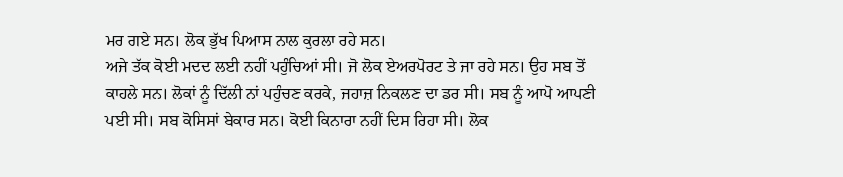ਮਰ ਗਏ ਸਨ। ਲੋਕ ਭੁੱਖ ਪਿਆਸ ਨਾਲ ਕੁਰਲਾ ਰਹੇ ਸਨ।
ਅਜੇ ਤੱਕ ਕੋਈ ਮਦਦ ਲਈ ਨਹੀਂ ਪਹੁੰਚਿਆਂ ਸੀ। ਜੋ ਲੋਕ ਏਅਰਪੋਰਟ ਤੇ ਜਾ ਰਹੇ ਸਨ। ਉਹ ਸਬ ਤੋਂ
ਕਾਹਲੇ ਸਨ। ਲੋਕਾਂ ਨੂੰ ਦਿੱਲੀ ਨਾਂ ਪਹੁੰਚਣ ਕਰਕੇ, ਜਹਾਜ਼ ਨਿਕਲਣ ਦਾ ਡਰ ਸੀ। ਸਬ ਨੂੰ ਆਪੋ ਆਪਣੀ
ਪਈ ਸੀ। ਸਬ ਕੋਸਿਸਾਂ ਬੇਕਾਰ ਸਨ। ਕੋਈ ਕਿਨਾਰਾ ਨਹੀਂ ਦਿਸ ਰਿਹਾ ਸੀ। ਲੋਕ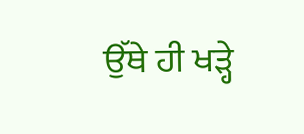ਉੱਥੇ ਹੀ ਖੜ੍ਹੇ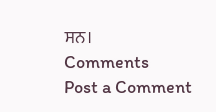ਸਨ।
Comments
Post a Comment